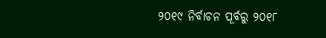୨୦୧୯ ନିର୍ବାଚନ ପୂର୍ବରୁ ୨୦୧୮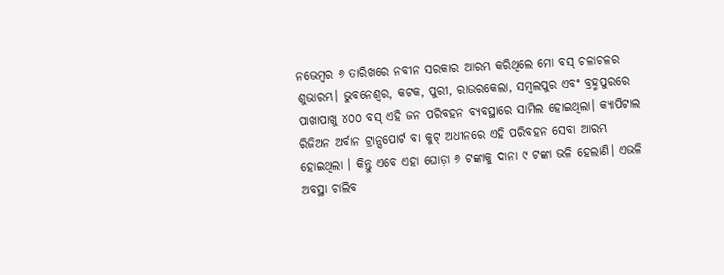ନଭେମ୍ବର ୬ ତାରିଖରେ ନବୀନ ସରକାର ଆରମ୍ଭ କରିଥିଲେ ମୋ ବସ୍ ଚଳାଚଳର ଶୁଭାରମ୍ଭ। ଭୁବନେଶ୍ବର, କଟକ, ପୁରୀ, ରାଉରକେଲା, ସମ୍ବଲପୁର ଏବଂ ବ୍ରହ୍ମପୁରରେ ପାଖାପାଖୁ ୪୦୦ ବସ୍ ଏହି ଜନ ପରିବହନ ବ୍ୟବସ୍ଥାରେ ସାମିଲ ହୋଇଥିଲା। କ୍ୟାପିଟାଲ ରିଜିଅନ ଅର୍ବାନ ଟ୍ରାନ୍ସପୋର୍ଟ ବା କୁଟ୍ ଅଧୀନରେ ଏହି ପରିବହନ ସେବା ଆରମ୍ଭ ହୋଇଥିଲା । କିନ୍ତୁ ଏବେ ଏହା ଘୋଡ଼ା ୬ ଟଙ୍କାକୁ ଦାନା ୯ ଟଙ୍କା ଭଳି ହେଲାଣି। ଏଭଳି ଅବସ୍ଥା ଚାଲିବ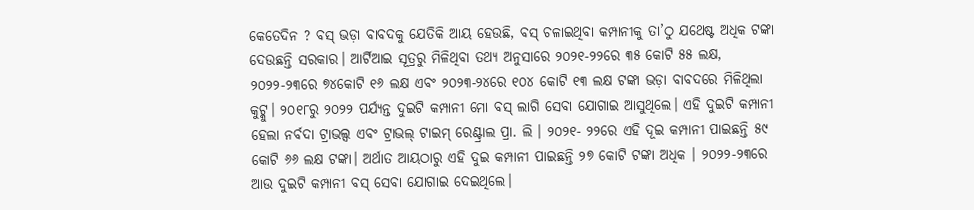କେତେଦିନ ? ବସ୍ ଭଡ଼ା ବାବଦକୁ ଯେତିକି ଆୟ ହେଉଛି, ବସ୍ ଚଳାଇଥିବା କମ୍ପାନୀକୁ ତା’ଠୁ ଯଥେଷ୍ଟ ଅଧିକ ଟଙ୍କା ଦେଉଛନ୍ତି ସରକାର। ଆର୍ଟିଆଇ ସୂତ୍ରରୁ ମିଳିଥିବା ତଥ୍ୟ ଅନୁସାରେ ୨୦୨୧-୨୨ରେ ୩୫ କୋଟି ୫୫ ଲକ୍ଷ, ୨୦୨୨-୨୩ରେ ୭୪କୋଟି ୧୬ ଲକ୍ଷ ଏବଂ ୨୦୨୩-୨୪ରେ ୧୦୪ କୋଟି ୧୩ ଲକ୍ଷ ଟଙ୍କା ଭଡ଼ା ବାବଦରେ ମିଳିଥିଲା କୁଟ୍କୁ। ୨୦୧୮ରୁ ୨୦୨୨ ପର୍ଯ୍ୟନ୍ତ ଦୁଇଟି କମ୍ପାନୀ ମୋ ବସ୍ ଲାଗି ସେବା ଯୋଗାଇ ଆସୁଥିଲେ। ଏହି ଦୁଇଟି କମ୍ପାନୀ ହେଲା ନର୍ବଦା ଟ୍ରାଭଲ୍ସ ଏବଂ ଟ୍ରାଭଲ୍ ଟାଇମ୍ ରେଣ୍ଟ୍ରାଲ ପ୍ରା. ଲି । ୨୦୨୧- ୨୨ରେ ଏହି ଦୂଇ କମ୍ପାନୀ ପାଇଛନ୍ତି ୫୯ କୋଟି ୬୬ ଲକ୍ଷ ଟଙ୍କା। ଅର୍ଥାତ ଆୟଠାରୁ ଏହି ଦୁଇ କମ୍ପାନୀ ପାଇଛନ୍ତି ୨୭ କୋଟି ଟଙ୍କା ଅଧିକ । ୨୦୨୨-୨୩ରେ ଆଉ ଦୁଇଟି କମ୍ପାନୀ ବସ୍ ସେବା ଯୋଗାଇ ଦେଇଥିଲେ।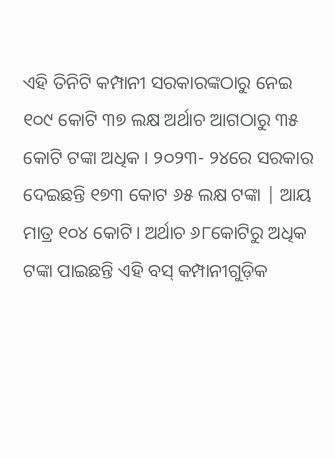ଏହି ତିନିଟି କମ୍ପାନୀ ସରକାରଙ୍କଠାରୁ ନେଇ ୧୦୯ କୋଟି ୩୭ ଲକ୍ଷ ଅର୍ଥାଚ ଆଗଠାରୁ ୩୫ କୋଟି ଟଙ୍କା ଅଧିକ । ୨୦୨୩- ୨୪ରେ ସରକାର ଦେଇଛନ୍ତି ୧୭୩ କୋଟ ୬୫ ଲକ୍ଷ ଟଙ୍କା | ଆୟ ମାତ୍ର ୧୦୪ କୋଟି। ଅର୍ଥାଚ ୬୮କୋଟିରୁ ଅଧିକ ଟଙ୍କା ପାଇଛନ୍ତି ଏହି ବସ୍ କମ୍ପାନୀଗୁଡ଼ିକ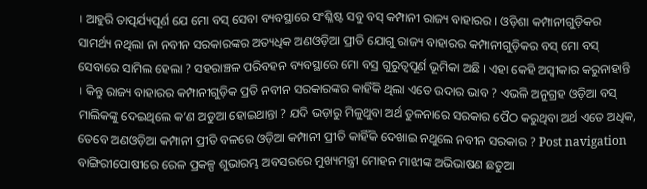। ଆହୁରି ତାତ୍ପର୍ଯ୍ୟପୂର୍ଣ ଯେ ମୋ ବସ୍ ସେବା ବ୍ୟବସ୍ଥାରେ ସଂଶ୍ଳିଷ୍ଟ ସବୁ ବସ୍ କମ୍ପାନୀ ରାଜ୍ୟ ବାହାରର । ଓଡ଼ିଶା କମ୍ପାନୀଗୁଡ଼ିକର ସାମର୍ଥ୍ୟ ନଥିଲା ନା ନବୀନ ସରକାରଙ୍କର ଅତ୍ୟଧିକ ଅଣଓଡ଼ିଆ ପ୍ରୀତି ଯୋଗୁ ରାଜ୍ୟ ବାହାରର କମ୍ପାନୀଗୁଡ଼ିକର ବସ୍ ମୋ ବସ୍ ସେବାରେ ସାମିଲ ହେଲା ? ସହରାଞ୍ଚଳ ପରିବହନ ବ୍ୟବସ୍ଥାରେ ମୋ ବସ୍ର ଗୁରୁତ୍ୱପୂର୍ଣ ଭୂମିକା ଅଛି । ଏହା କେହି ଅସ୍ବୀକାର କରୁନାହାନ୍ତି । କିନ୍ତୁ ରାଜ୍ୟ ବାହାରର କମ୍ପାନୀଗୁଡ଼ିକ ପ୍ରତି ନବୀନ ସରକାରଙ୍କର କାହିଁକି ଥିଲା ଏତେ ଉଦାର ଭାବ ? ଏଭଳି ଅନୁଗ୍ରହ ଓଡ଼ିଆ ବସ୍ ମାଲିକଙ୍କୁ ଦେଇଥିଲେ କ’ଣ ଅଡୁଆ ହୋଇଥାନ୍ତା ? ଯଦି ଭଡ଼ାରୁ ମିଳୁଥୁବା ଅର୍ଥ ତୁଳନାରେ ସରକାର ପୈଠ କରୁଥିବା ଅର୍ଥ ଏତେ ଅଧିକ, ତେବେ ଅଣଓଡ଼ିଆ କମ୍ପାନୀ ପ୍ରୀତି ବଳରେ ଓଡ଼ିଆ କମ୍ପାନୀ ପ୍ରୀତି କାହିଁକି ଦେଖାଇ ନଥୁଲେ ନବୀନ ସରକାର ? Post navigation ବାଙ୍ଗିରୀପୋଷୀରେ ରେଳ ପ୍ରକଳ୍ପ ଶୁଭାରମ୍ଭ ଅବସରରେ ମୁଖ୍ୟମନ୍ତ୍ରୀ ମୋହନ ମାଝୀଙ୍କ ଅଭିଭାଷଣ ଛତୁଆ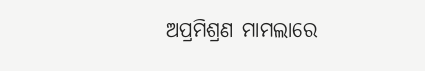ଅପ୍ରମିଶ୍ରଣ ମାମଲାରେ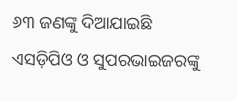୬୩ ଜଣଙ୍କୁ ଦିଆଯାଇଛି ଏସଡ଼ିପିଓ ଓ ସୁପରଭାଇଜରଙ୍କୁ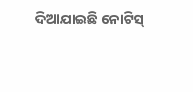ଦିଆଯାଇଛି ନୋଟିସ୍